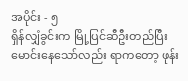အပိုင်း - ၅
ရှိန်လျှံခွင်းက မြို့ပြင်ဆီဦးတည်ပြီး မောင်းနေသော်လည်း ရာကတော့ ဖုန်း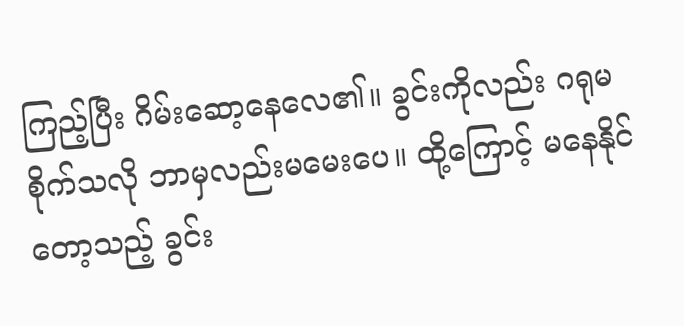ကြည့်ပြီး ဂိမ်းဆော့နေလေ၏။ ခွင်းကိုလည်း ဂရုမစိုက်သလို ဘာမှလည်းမမေးပေ။ ထို့ကြောင့် မနေနိုင်တော့သည့် ခွင်း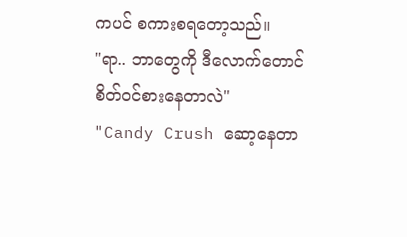ကပင် စကားစရတော့သည်။
"ရာ.. ဘာတွေကို ဒီလောက်တောင် စိတ်ဝင်စားနေတာလဲ"
"Candy Crush ဆော့နေတာ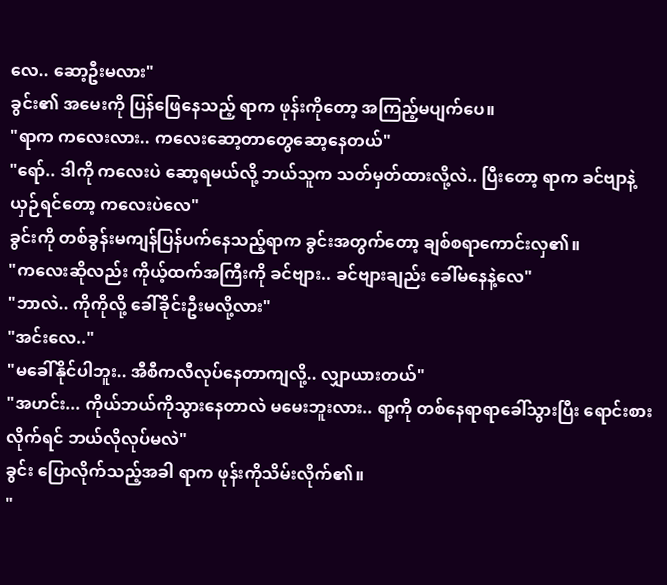လေ.. ဆော့ဦးမလား"
ခွင်း၏ အမေးကို ပြန်ဖြေနေသည့် ရာက ဖုန်းကိုတော့ အကြည့်မပျက်ပေ။
"ရာက ကလေးလား.. ကလေးဆော့တာတွေဆော့နေတယ်"
"ရော်.. ဒါကို ကလေးပဲ ဆော့ရမယ်လို့ ဘယ်သူက သတ်မှတ်ထားလို့လဲ.. ပြီးတော့ ရာက ခင်ဗျာနဲ့ယှဉ်ရင်တော့ ကလေးပဲလေ"
ခွင်းကို တစ်ခွန်းမကျန်ပြန်ပက်နေသည့်ရာက ခွင်းအတွက်တော့ ချစ်စရာကောင်းလှ၏။
"ကလေးဆိုလည်း ကိုယ့်ထက်အကြီးကို ခင်ဗျား.. ခင်ဗျားချည်း ခေါ်မနေနဲ့လေ"
"ဘာလဲ.. ကိုကိုလို့ ခေါ်ခိုင်းဦးမလို့လား"
"အင်းလေ.."
"မခေါ်နိုင်ပါဘူး.. အီစီကလီလုပ်နေတာကျလို့.. လျှာယားတယ်"
"အဟင်း... ကိုယ်ဘယ်ကိုသွားနေတာလဲ မမေးဘူးလား.. ရာ့ကို တစ်နေရာရာခေါ်သွားပြီး ရောင်းစားလိုက်ရင် ဘယ်လိုလုပ်မလဲ"
ခွင်း ပြောလိုက်သည့်အခါ ရာက ဖုန်းကိုသိမ်းလိုက်၏။
"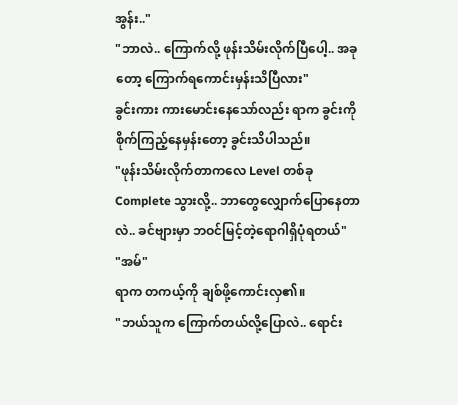အွန်း.."
"ဘာလဲ.. ကြောက်လို့ ဖုန်းသိမ်းလိုက်ပြီပေါ့.. အခုတော့ ကြောက်ရကောင်းမှန်းသိပြီလား"
ခွင်းကား ကားမောင်းနေသော်လည်း ရာက ခွင်းကို စိုက်ကြည့်နေမှန်းတော့ ခွင်းသိပါသည်။
"ဖုန်းသိမ်းလိုက်တာကလေ Level တစ်ခု Complete သွားလို့.. ဘာတွေလျှောက်ပြောနေတာလဲ.. ခင်ဗျားမှာ ဘဝင်မြင့်တဲ့ရောဂါရှိပုံရတယ်"
"အမ်"
ရာက တကယ့်ကို ချစ်ဖို့ကောင်းလှ၏။
"ဘယ်သူက ကြောက်တယ်လို့ပြောလဲ.. ရောင်း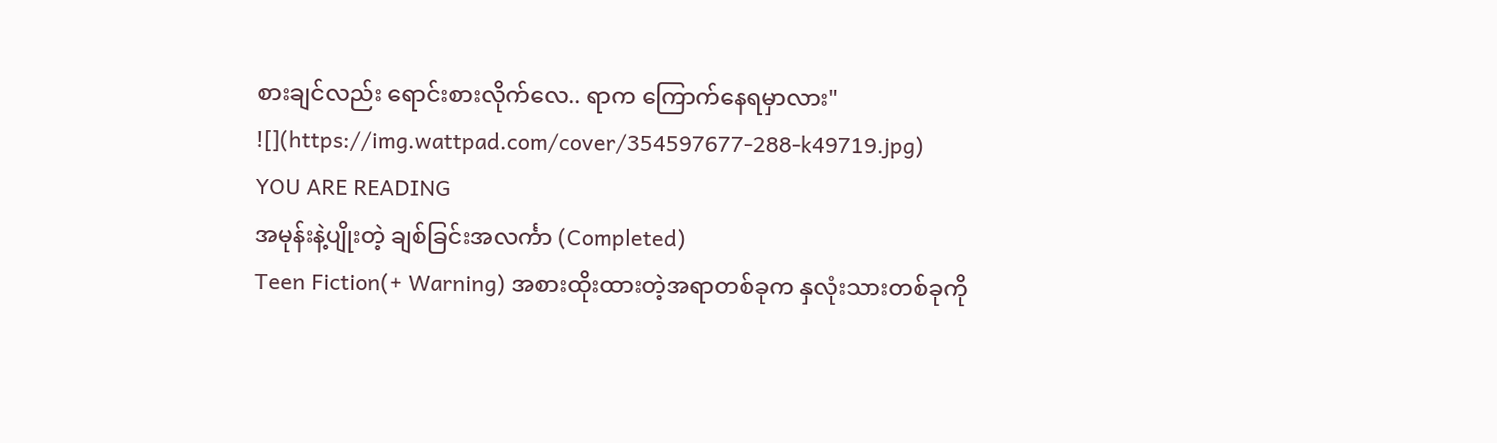စားချင်လည်း ရောင်းစားလိုက်လေ.. ရာက ကြောက်နေရမှာလား"
![](https://img.wattpad.com/cover/354597677-288-k49719.jpg)
YOU ARE READING
အမုန်းနဲ့ပျိုးတဲ့ ချစ်ခြင်းအလင်္ကာ (Completed)
Teen Fiction(+ Warning) အစားထိုးထားတဲ့အရာတစ်ခုက နှလုံးသားတစ်ခုကို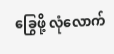ခြွေဖို့ လုံလောက်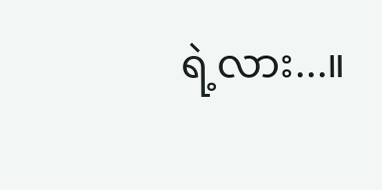ရဲ့လား...။